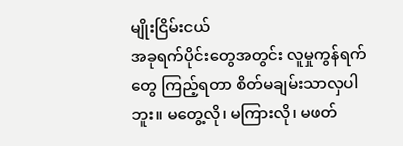မျိုးငြိမ်းငယ်
အခုရက်ပိုင်းတွေအတွင်း လူမှုကွန်ရက်တွေ ကြည့်ရတာ စိတ်မချမ်းသာလှပါဘူး။ မတွေ့လို၊ မကြားလို၊ မဖတ်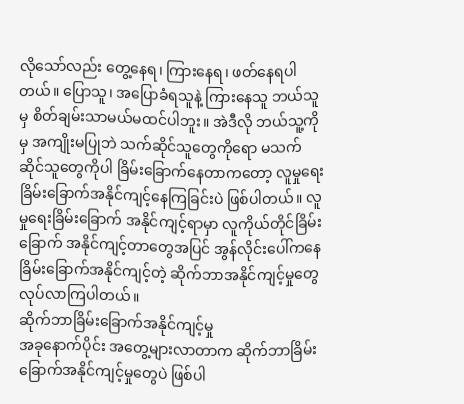လိုသော်လည်း တွေ့နေရ၊ ကြားနေရ၊ ဖတ်နေရပါတယ်။ ပြောသူ၊ အပြောခံရသူနဲ့ ကြားနေသူ ဘယ်သူမှ စိတ်ချမ်းသာမယ်မထင်ပါဘူး။ အဲဒီလို ဘယ်သူ့ကိုမှ အကျိုးမပြုဘဲ သက်ဆိုင်သူတွေကိုရော မသက်ဆိုင်သူတွေကိုပါ ခြိမ်းခြောက်နေတာကတော့ လူမှုရေးခြိမ်းခြောက်အနိုင်ကျင့်နေကြခြင်းပဲ ဖြစ်ပါတယ်။ လူမှုရေးခြိမ်းခြောက် အနိုင်ကျင့်ရာမှာ လူကိုယ်တိုင်ခြိမ်းခြောက် အနိုင်ကျင့်တာတွေအပြင် အွန်လိုင်းပေါ်ကနေ ခြိမ်းခြောက်အနိုင်ကျင့်တဲ့ ဆိုက်ဘာအနိုင်ကျင့်မှုတွေ လုပ်လာကြပါတယ်။
ဆိုက်ဘာခြိမ်းခြောက်အနိုင်ကျင့်မှု
အခုနောက်ပိုင်း အတွေ့များလာတာက ဆိုက်ဘာခြိမ်းခြောက်အနိုင်ကျင့်မှုတွေပဲ ဖြစ်ပါ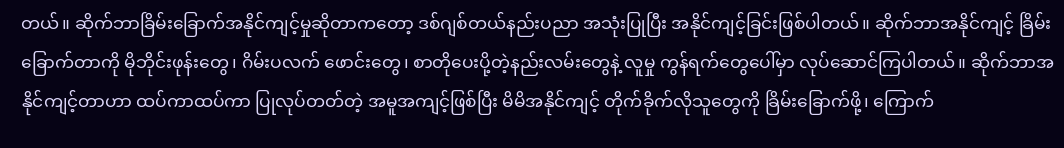တယ်။ ဆိုက်ဘာခြိမ်းခြောက်အနိုင်ကျင့်မှုဆိုတာကတော့ ဒစ်ဂျစ်တယ်နည်းပညာ အသုံးပြုပြီး အနိုင်ကျင့်ခြင်းဖြစ်ပါတယ်။ ဆိုက်ဘာအနိုင်ကျင့် ခြိမ်းခြောက်တာကို မိုဘိုင်းဖုန်းတွေ၊ ဂိမ်းပလက် ဖောင်းတွေ၊ စာတိုပေးပို့တဲ့နည်းလမ်းတွေနဲ့ လူမှု ကွန်ရက်တွေပေါ်မှာ လုပ်ဆောင်ကြပါတယ်။ ဆိုက်ဘာအနိုင်ကျင့်တာဟာ ထပ်ကာထပ်ကာ ပြုလုပ်တတ်တဲ့ အမူအကျင့်ဖြစ်ပြီး မိမိအနိုင်ကျင့် တိုက်ခိုက်လိုသူတွေကို ခြိမ်းခြောက်ဖို့၊ ကြောက်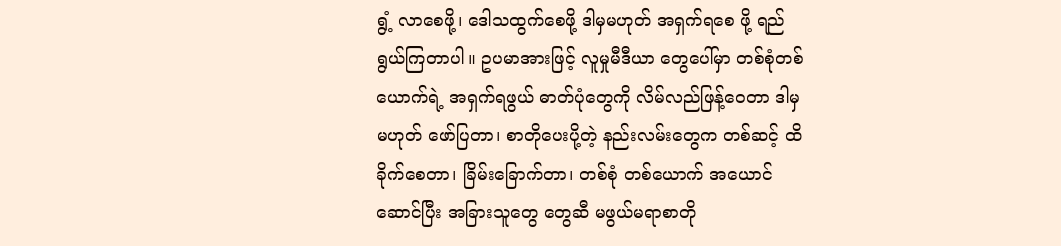ရွံ့ လာစေဖို့၊ ဒေါသထွက်စေဖို့ ဒါမှမဟုတ် အရှက်ရစေ ဖို့ ရည်ရွယ်ကြတာပါ။ ဥပမာအားဖြင့် လူမှုမီဒီယာ တွေပေါ်မှာ တစ်စုံတစ်ယောက်ရဲ့ အရှက်ရဖွယ် ဓာတ်ပုံတွေကို လိမ်လည်ဖြန့်ဝေတာ ဒါမှမဟုတ် ဖော်ပြတာ၊ စာတိုပေးပို့တဲ့ နည်းလမ်းတွေက တစ်ဆင့် ထိခိုက်စေတာ၊ ခြိမ်းခြောက်တာ၊ တစ်စုံ တစ်ယောက် အယောင်ဆောင်ပြီး အခြားသူတွေ တွေဆီ မဖွယ်မရာစာတို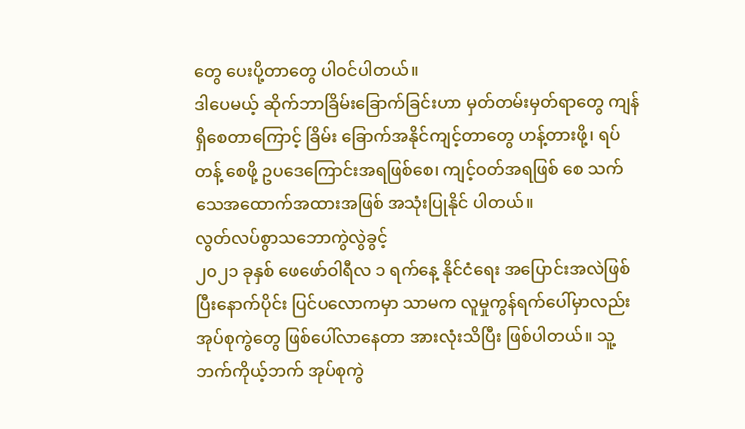တွေ ပေးပို့တာတွေ ပါဝင်ပါတယ်။
ဒါပေမယ့် ဆိုက်ဘာခြိမ်းခြောက်ခြင်းဟာ မှတ်တမ်းမှတ်ရာတွေ ကျန်ရှိစေတာကြောင့် ခြိမ်း ခြောက်အနိုင်ကျင့်တာတွေ ဟန့်တားဖို့၊ ရပ်တန့် စေဖို့ ဥပဒေကြောင်းအရဖြစ်စေ၊ ကျင့်ဝတ်အရဖြစ် စေ သက်သေအထောက်အထားအဖြစ် အသုံးပြုနိုင် ပါတယ်။
လွတ်လပ်စွာသဘောကွဲလွဲခွင့်
၂၀၂၁ ခုနှစ် ဖေဖော်ဝါရီလ ၁ ရက်နေ့ နိုင်ငံရေး အပြောင်းအလဲဖြစ်ပြီးနောက်ပိုင်း ပြင်ပလောကမှာ သာမက လူမှုကွန်ရက်ပေါ်မှာလည်း အုပ်စုကွဲတွေ ဖြစ်ပေါ်လာနေတာ အားလုံးသိပြီး ဖြစ်ပါတယ်။ သူ့ဘက်ကိုယ့်ဘက် အုပ်စုကွဲ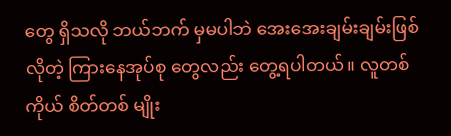တွေ ရှိသလို ဘယ်ဘက် မှမပါဘဲ အေးအေးချမ်းချမ်းဖြစ်လိုတဲ့ ကြားနေအုပ်စု တွေလည်း တွေ့ရပါတယ်။ လူတစ်ကိုယ် စိတ်တစ် မျိုး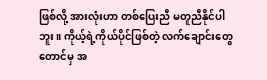ဖြစ်လို့ အားလုံးဟာ တစ်ပြေးညီ မတူညီနိုင်ပါ ဘူး။ ကိုယ့်ရဲ့ကိုယ်ပိုင်ဖြစ်တဲ့ လက်ချောင်းတွေ တောင်မှ အ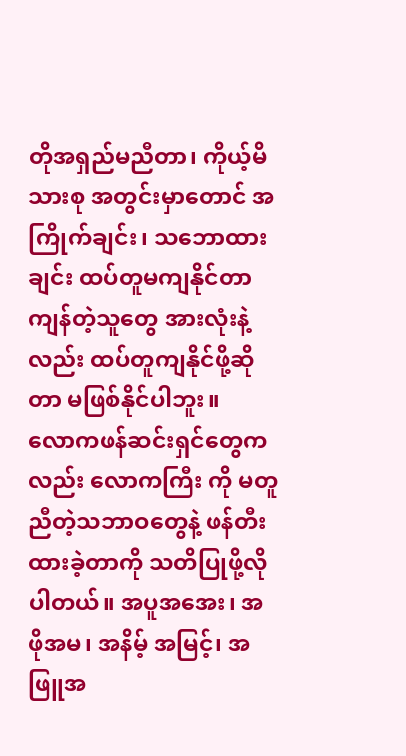တိုအရှည်မညီတာ၊ ကိုယ့်မိသားစု အတွင်းမှာတောင် အကြိုက်ချင်း၊ သဘောထားချင်း ထပ်တူမကျနိုင်တာ ကျန်တဲ့သူတွေ အားလုံးနဲ့လည်း ထပ်တူကျနိုင်ဖို့ဆိုတာ မဖြစ်နိုင်ပါဘူး။
လောကဖန်ဆင်းရှင်တွေကလည်း လောကကြီး ကို မတူညီတဲ့သဘာဝတွေနဲ့ ဖန်တီးထားခဲ့တာကို သတိပြုဖို့လိုပါတယ်။ အပူအအေး၊ အဖိုအမ၊ အနိမ့် အမြင့်၊ အဖြူအ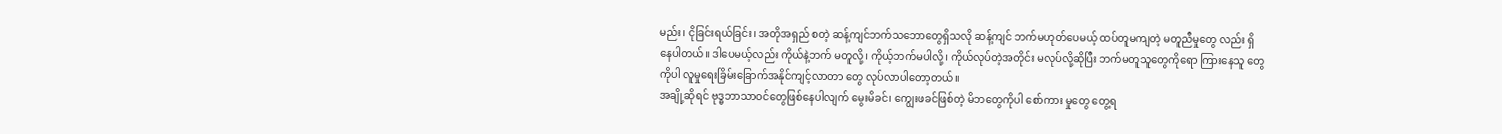မည်း၊ ငိုခြင်းရယ်ခြင်း၊ အတိုအရှည် စတဲ့ ဆန့်ကျင်ဘက်သဘောတွေရှိသလို ဆန့်ကျင် ဘက်မဟုတ်ပေမယ့် ထပ်တူမကျတဲ့ မတူညီမှုတွေ လည်း ရှိနေပါတယ်။ ဒါပေမယ့်လည်း ကိုယ်နဲ့ဘက် မတူလို့၊ ကိုယ့်ဘက်မပါလို့၊ ကိုယ်လုပ်တဲ့အတိုင်း မလုပ်လို့ဆိုပြီး ဘက်မတူသူတွေကိုရော ကြားနေသူ တွေကိုပါ လူမှုရေးခြိမ်းခြောက်အနိုင်ကျင့်လာတာ တွေ လုပ်လာပါတော့တယ်။
အချို့ဆိုရင် ဗုဒ္ဓဘာသာဝင်တွေဖြစ်နေပါလျက် မွေးမိခင်၊ ကျွေးဖခင်ဖြစ်တဲ့ မိဘတွေကိုပါ စော်ကား မှုတွေ တွေ့ရ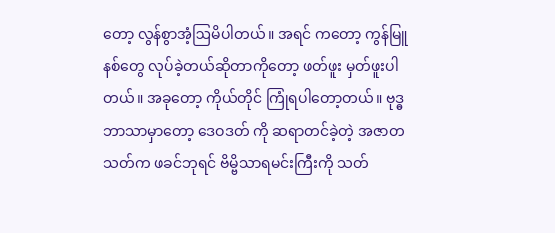တော့ လွန်စွာအံ့ဩမိပါတယ်။ အရင် ကတော့ ကွန်မြူနစ်တွေ လုပ်ခဲ့တယ်ဆိုတာကိုတော့ ဖတ်ဖူး မှတ်ဖူးပါတယ်။ အခုတော့ ကိုယ်တိုင် ကြုံရပါတော့တယ်။ ဗုဒ္ဓဘာသာမှာတော့ ဒေဝဒတ် ကို ဆရာတင်ခဲ့တဲ့ အဇာတသတ်က ဖခင်ဘုရင် ဗိမ္ဗိသာရမင်းကြီးကို သတ်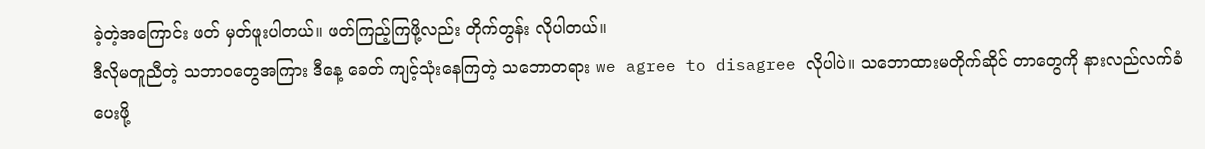ခဲ့တဲ့အကြောင်း ဖတ် မှတ်ဖူးပါတယ်။ ဖတ်ကြည့်ကြဖို့လည်း တိုက်တွန်း လိုပါတယ်။
ဒီလိုမတူညီတဲ့ သဘာဝတွေအကြား ဒီနေ့ ခေတ် ကျင့်သုံးနေကြတဲ့ သဘောတရား we agree to disagree လိုပါပဲ။ သဘောထားမတိုက်ဆိုင် တာတွေကို နားလည်လက်ခံပေးဖို့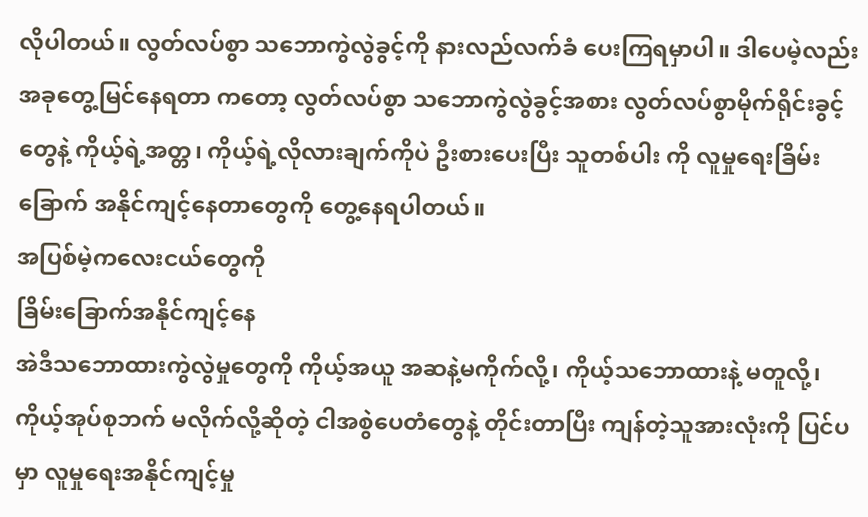လိုပါတယ်။ လွတ်လပ်စွာ သဘောကွဲလွဲခွင့်ကို နားလည်လက်ခံ ပေးကြရမှာပါ။ ဒါပေမဲ့လည်း အခုတွေ့မြင်နေရတာ ကတော့ လွတ်လပ်စွာ သဘောကွဲလွဲခွင့်အစား လွတ်လပ်စွာမိုက်ရိုင်းခွင့်တွေနဲ့ ကိုယ့်ရဲ့အတ္တ၊ ကိုယ့်ရဲ့လိုလားချက်ကိုပဲ ဦးစားပေးပြီး သူတစ်ပါး ကို လူမှုရေးခြိမ်းခြောက် အနိုင်ကျင့်နေတာတွေကို တွေ့နေရပါတယ်။
အပြစ်မဲ့ကလေးငယ်တွေကို
ခြိမ်းခြောက်အနိုင်ကျင့်နေ
အဲဒီသဘောထားကွဲလွဲမှုတွေကို ကိုယ့်အယူ အဆနဲ့မကိုက်လို့၊ ကိုယ့်သဘောထားနဲ့ မတူလို့၊ ကိုယ့်အုပ်စုဘက် မလိုက်လို့ဆိုတဲ့ ငါအစွဲပေတံတွေနဲ့ တိုင်းတာပြီး ကျန်တဲ့သူအားလုံးကို ပြင်ပမှာ လူမှုရေးအနိုင်ကျင့်မှု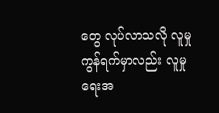တွေ လုပ်လာသလို လူမှု ကွန်ရက်မှာလည်း လူမှုရေးအ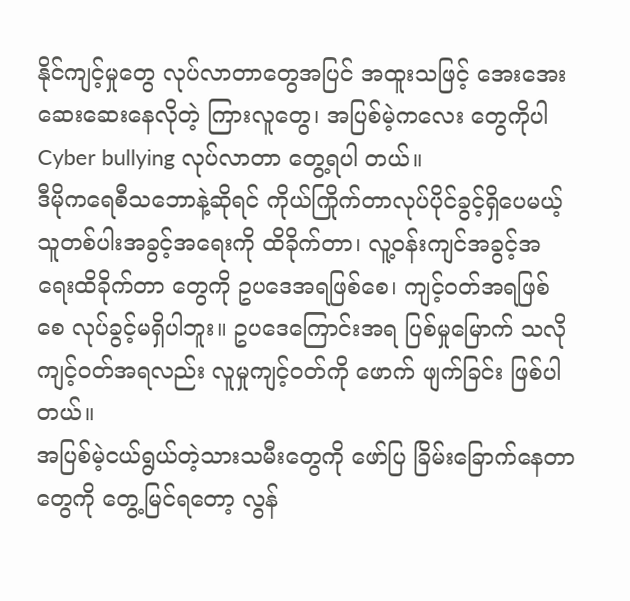နိုင်ကျင့်မှုတွေ လုပ်လာတာတွေအပြင် အထူးသဖြင့် အေးအေး ဆေးဆေးနေလိုတဲ့ ကြားလူတွေ၊ အပြစ်မဲ့ကလေး တွေကိုပါ Cyber bullying လုပ်လာတာ တွေ့ရပါ တယ်။
ဒီမိုကရေစီသဘောနဲ့ဆိုရင် ကိုယ်ကြိုက်တာလုပ်ပိုင်ခွင့်ရှိပေမယ့် သူတစ်ပါးအခွင့်အရေးကို ထိခိုက်တာ၊ လူ့ဝန်းကျင်အခွင့်အရေးထိခိုက်တာ တွေကို ဥပဒေအရဖြစ်စေ၊ ကျင့်ဝတ်အရဖြစ်စေ လုပ်ခွင့်မရှိပါဘူး။ ဥပဒေကြောင်းအရ ပြစ်မှုမြောက် သလို ကျင့်ဝတ်အရလည်း လူမှုကျင့်ဝတ်ကို ဖောက် ဖျက်ခြင်း ဖြစ်ပါတယ်။
အပြစ်မဲ့ငယ်ရွယ်တဲ့သားသမီးတွေကို ဖော်ပြ ခြိမ်းခြောက်နေတာတွေကို တွေ့မြင်ရတော့ လွန်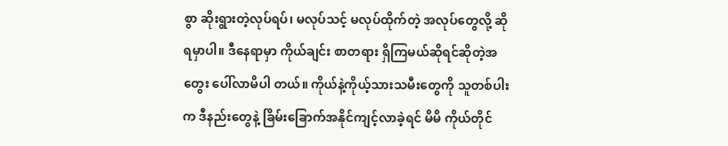စွာ ဆိုးရွားတဲ့လုပ်ရပ်၊ မလုပ်သင့် မလုပ်ထိုက်တဲ့ အလုပ်တွေလို့ ဆိုရမှာပါ။ ဒီနေရာမှာ ကိုယ်ချင်း စာတရား ရှိကြမယ်ဆိုရင်ဆိုတဲ့အတွေး ပေါ်လာမိပါ တယ်။ ကိုယ်နဲ့ကိုယ့်သားသမီးတွေကို သူတစ်ပါးက ဒီနည်းတွေနဲ့ ခြိမ်းခြောက်အနိုင်ကျင့်လာခဲ့ရင် မိမိ ကိုယ်တိုင်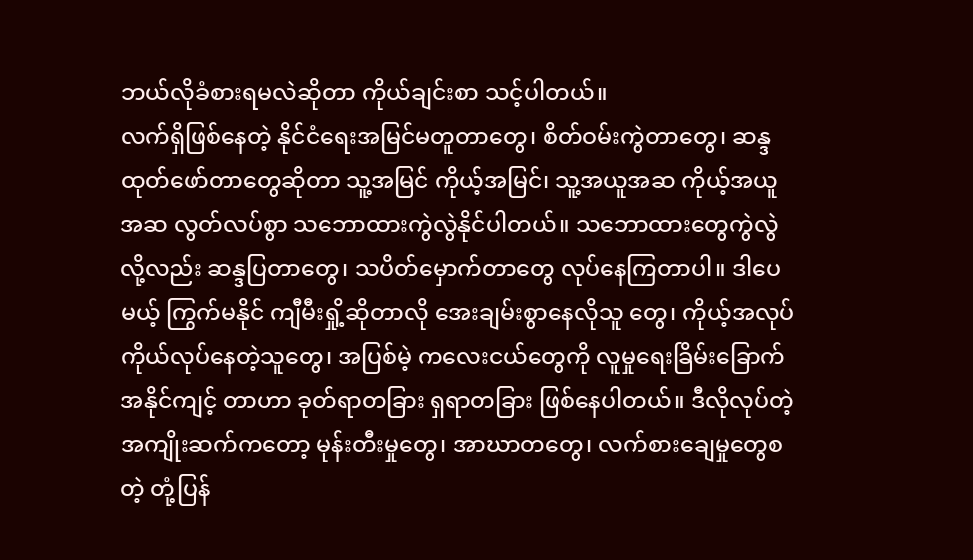ဘယ်လိုခံစားရမလဲဆိုတာ ကိုယ်ချင်းစာ သင့်ပါတယ်။
လက်ရှိဖြစ်နေတဲ့ နိုင်ငံရေးအမြင်မတူတာတွေ၊ စိတ်ဝမ်းကွဲတာတွေ၊ ဆန္ဒထုတ်ဖော်တာတွေဆိုတာ သူ့အမြင် ကိုယ့်အမြင်၊ သူ့အယူအဆ ကိုယ့်အယူ အဆ လွတ်လပ်စွာ သဘောထားကွဲလွဲနိုင်ပါတယ်။ သဘောထားတွေကွဲလွဲလို့လည်း ဆန္ဒပြတာတွေ၊ သပိတ်မှောက်တာတွေ လုပ်နေကြတာပါ။ ဒါပေမယ့် ကြွက်မနိုင် ကျီမီးရှို့ဆိုတာလို အေးချမ်းစွာနေလိုသူ တွေ၊ ကိုယ့်အလုပ်ကိုယ်လုပ်နေတဲ့သူတွေ၊ အပြစ်မဲ့ ကလေးငယ်တွေကို လူမှုရေးခြိမ်းခြောက်အနိုင်ကျင့် တာဟာ ခုတ်ရာတခြား ရှရာတခြား ဖြစ်နေပါတယ်။ ဒီလိုလုပ်တဲ့ အကျိုးဆက်ကတော့ မုန်းတီးမှုတွေ၊ အာဃာတတွေ၊ လက်စားချေမှုတွေစတဲ့ တုံ့ပြန်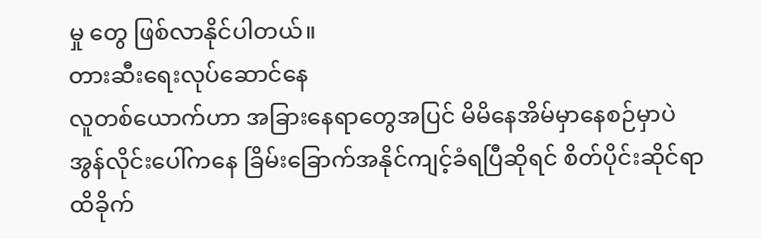မှု တွေ ဖြစ်လာနိုင်ပါတယ်။
တားဆီးရေးလုပ်ဆောင်နေ
လူတစ်ယောက်ဟာ အခြားနေရာတွေအပြင် မိမိနေအိမ်မှာနေစဉ်မှာပဲ အွန်လိုင်းပေါ်ကနေ ခြိမ်းခြောက်အနိုင်ကျင့်ခံရပြီဆိုရင် စိတ်ပိုင်းဆိုင်ရာ ထိခိုက်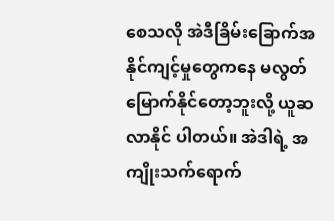စေသလို အဲဒီခြိမ်းခြောက်အနိုင်ကျင့်မှုတွေကနေ မလွတ်မြောက်နိုင်တော့ဘူးလို့ ယူဆလာနိုင် ပါတယ်။ အဲဒါရဲ့ အကျိုးသက်ရောက်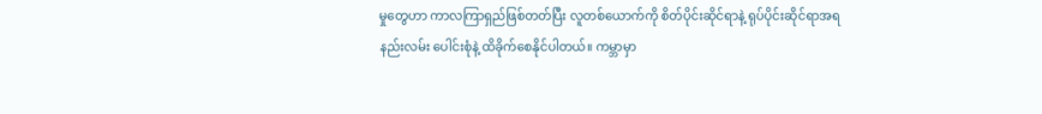မှုတွေဟာ ကာလကြာရှည်ဖြစ်တတ်ပြီး လူတစ်ယောက်ကို စိတ်ပိုင်းဆိုင်ရာနဲ့ ရုပ်ပိုင်းဆိုင်ရာအရ နည်းလမ်း ပေါင်းစုံနဲ့ ထိခိုက်စေနိုင်ပါတယ်။ ကမ္ဘာမှာ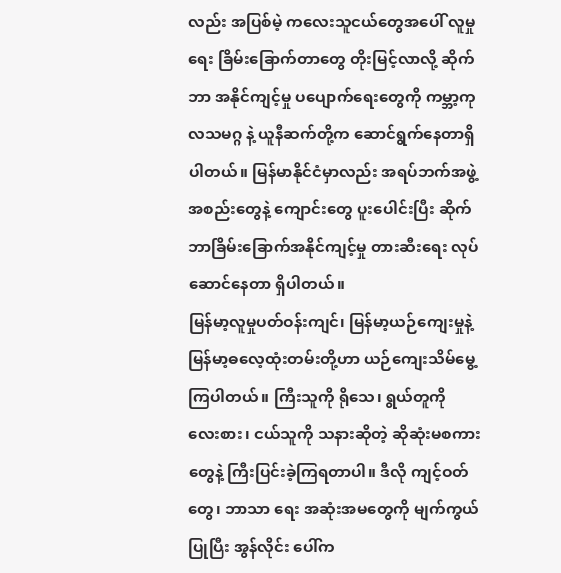လည်း အပြစ်မဲ့ ကလေးသူငယ်တွေအပေါ် လူမှုရေး ခြိမ်းခြောက်တာတွေ တိုးမြင့်လာလို့ ဆိုက်ဘာ အနိုင်ကျင့်မှု ပပျောက်ရေးတွေကို ကမ္ဘာ့ကုလသမဂ္ဂ နဲ့ ယူနီဆက်တို့က ဆောင်ရွက်နေတာရှိပါတယ်။ မြန်မာနိုင်ငံမှာလည်း အရပ်ဘက်အဖွဲ့အစည်းတွေနဲ့ ကျောင်းတွေ ပူးပေါင်းပြီး ဆိုက်ဘာခြိမ်းခြောက်အနိုင်ကျင့်မှု တားဆီးရေး လုပ်ဆောင်နေတာ ရှိပါတယ်။
မြန်မာ့လူမှုပတ်ဝန်းကျင်၊ မြန်မာ့ယဉ်ကျေးမှုနဲ့ မြန်မာ့ဓလေ့ထုံးတမ်းတို့ဟာ ယဉ်ကျေးသိမ်မွေ့ ကြပါတယ်။ ကြီးသူကို ရိုသေ၊ ရွယ်တူကို လေးစား၊ ငယ်သူကို သနားဆိုတဲ့ ဆိုဆုံးမစကားတွေနဲ့ ကြီးပြင်းခဲ့ကြရတာပါ။ ဒီလို ကျင့်ဝတ်တွေ၊ ဘာသာ ရေး အဆုံးအမတွေကို မျက်ကွယ်ပြုပြီး အွန်လိုင်း ပေါ်က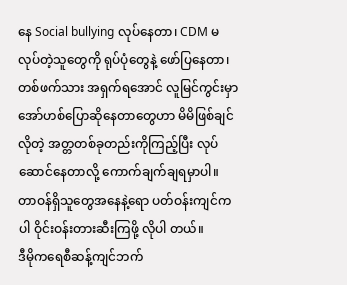နေ Social bullying လုပ်နေတာ၊ CDM မလုပ်တဲ့သူတွေကို ရုပ်ပုံတွေနဲ့ ဖော်ပြနေတာ၊ တစ်ဖက်သား အရှက်ရအောင် လူမြင်ကွင်းမှာ အော်ဟစ်ပြောဆိုနေတာတွေဟာ မိမိဖြစ်ချင်လိုတဲ့ အတ္တတစ်ခုတည်းကိုကြည့်ပြီး လုပ်ဆောင်နေတာလို့ ကောက်ချက်ချရမှာပါ။ တာဝန်ရှိသူတွေအနေနဲ့ရော ပတ်ဝန်းကျင်ကပါ ဝိုင်းဝန်းတားဆီးကြဖို့ လိုပါ တယ်။
ဒီမိုကရေစီဆန့်ကျင်ဘက်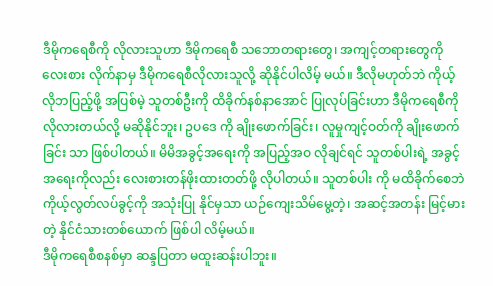ဒီမိုကရေစီကို လိုလားသူဟာ ဒီမိုကရေစီ သဘောတရားတွေ၊ အကျင့်တရားတွေကို လေးစား လိုက်နာမှ ဒီမိုကရေစီလိုလားသူလို့ ဆိုနိုင်ပါလိမ့် မယ်။ ဒီလိုမဟုတ်ဘဲ ကိုယ့်လိုဘပြည့်ဖို့ အပြစ်မဲ့ သူတစ်ဦးကို ထိခိုက်နစ်နာအောင် ပြုလုပ်ခြင်းဟာ ဒီမိုကရေစီကို လိုလားတယ်လို့ မဆိုနိုင်ဘူး၊ ဥပဒေ ကို ချိုးဖောက်ခြင်း၊ လူမှုကျင့်ဝတ်ကို ချိုးဖောက်ခြင်း သာ ဖြစ်ပါတယ်။ မိမိအခွင့်အရေးကို အပြည့်အဝ လိုချင်ရင် သူတစ်ပါးရဲ့ အခွင့်အရေးကိုလည်း လေးစားတန်ဖိုးထားတတ်ဖို့ လိုပါတယ်။ သူတစ်ပါး ကို မထိခိုက်စေဘဲ ကိုယ့်လွတ်လပ်ခွင့်ကို အသုံးပြု နိုင်မှသာ ယဉ်ကျေးသိမ်မွေ့တဲ့၊ အဆင့်အတန်း မြင့်မားတဲ့ နိုင်ငံသားတစ်ယောက် ဖြစ်ပါ လိမ့်မယ်။
ဒီမိုကရေစီစနစ်မှာ ဆန္ဒပြတာ မထူးဆန်းပါဘူး။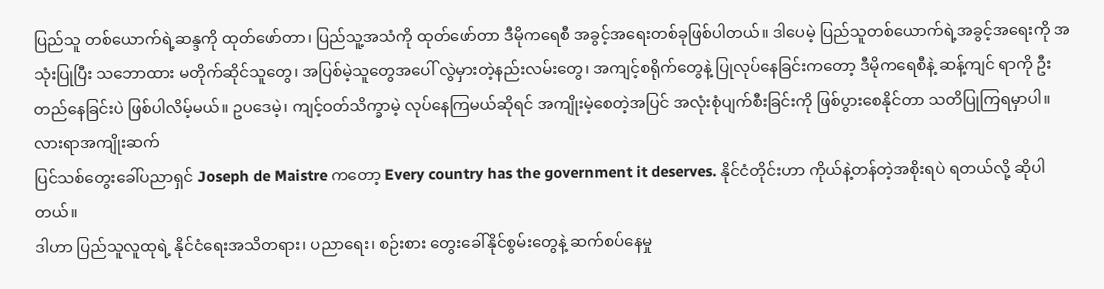ပြည်သူ တစ်ယောက်ရဲ့ဆန္ဒကို ထုတ်ဖော်တာ၊ ပြည်သူ့အသံကို ထုတ်ဖော်တာ ဒီမိုကရေစီ အခွင့်အရေးတစ်ခုဖြစ်ပါတယ်။ ဒါပေမဲ့ ပြည်သူတစ်ယောက်ရဲ့အခွင့်အရေးကို အသုံးပြုပြီး သဘောထား မတိုက်ဆိုင်သူတွေ၊ အပြစ်မဲ့သူတွေအပေါ် လွဲမှားတဲ့နည်းလမ်းတွေ၊ အကျင့်စရိုက်တွေနဲ့ ပြုလုပ်နေခြင်းကတော့ ဒီမိုကရေစီနဲ့ ဆန့်ကျင် ရာကို ဦးတည်နေခြင်းပဲ ဖြစ်ပါလိမ့်မယ်။ ဥပဒေမဲ့၊ ကျင့်ဝတ်သိက္ခာမဲ့ လုပ်နေကြမယ်ဆိုရင် အကျိုးမဲ့စေတဲ့အပြင် အလုံးစုံပျက်စီးခြင်းကို ဖြစ်ပွားစေနိုင်တာ သတိပြုကြရမှာပါ။
လားရာအကျိုးဆက်
ပြင်သစ်တွေးခေါ်ပညာရှင် Joseph de Maistre ကတော့ Every country has the government it deserves. နိုင်ငံတိုင်းဟာ ကိုယ်နဲ့တန်တဲ့အစိုးရပဲ ရတယ်လို့ ဆိုပါတယ်။
ဒါဟာ ပြည်သူလူထုရဲ့ နိုင်ငံရေးအသိတရား၊ ပညာရေး၊ စဉ်းစား တွေးခေါ်နိုင်စွမ်းတွေနဲ့ ဆက်စပ်နေမှု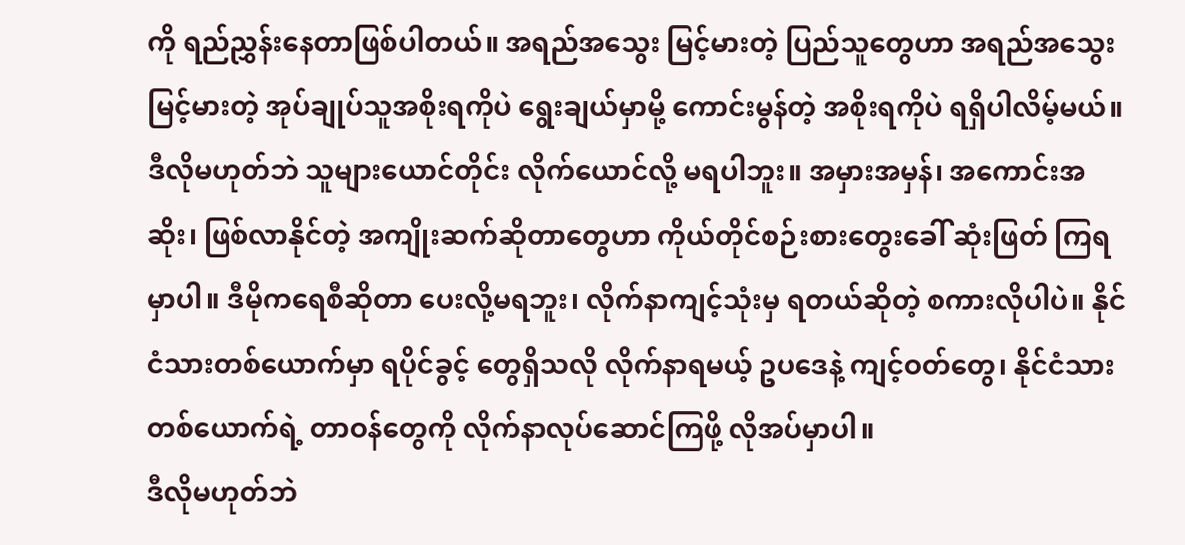ကို ရည်ညွှန်းနေတာဖြစ်ပါတယ်။ အရည်အသွေး မြင့်မားတဲ့ ပြည်သူတွေဟာ အရည်အသွေး မြင့်မားတဲ့ အုပ်ချုပ်သူအစိုးရကိုပဲ ရွေးချယ်မှာမို့ ကောင်းမွန်တဲ့ အစိုးရကိုပဲ ရရှိပါလိမ့်မယ်။ ဒီလိုမဟုတ်ဘဲ သူများယောင်တိုင်း လိုက်ယောင်လို့ မရပါဘူး။ အမှားအမှန်၊ အကောင်းအဆိုး၊ ဖြစ်လာနိုင်တဲ့ အကျိုးဆက်ဆိုတာတွေဟာ ကိုယ်တိုင်စဉ်းစားတွေးခေါ် ဆုံးဖြတ် ကြရမှာပါ။ ဒီမိုကရေစီဆိုတာ ပေးလို့မရဘူး၊ လိုက်နာကျင့်သုံးမှ ရတယ်ဆိုတဲ့ စကားလိုပါပဲ။ နိုင်ငံသားတစ်ယောက်မှာ ရပိုင်ခွင့် တွေရှိသလို လိုက်နာရမယ့် ဥပဒေနဲ့ ကျင့်ဝတ်တွေ၊ နိုင်ငံသား တစ်ယောက်ရဲ့ တာဝန်တွေကို လိုက်နာလုပ်ဆောင်ကြဖို့ လိုအပ်မှာပါ။
ဒီလိုမဟုတ်ဘဲ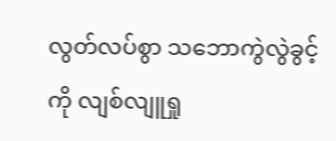လွတ်လပ်စွာ သဘောကွဲလွဲခွင့်ကို လျစ်လျူရှု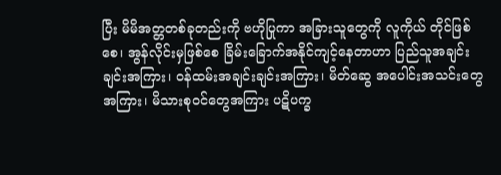ပြီး မိမိအတ္တတစ်ခုတည်းကို ဗဟိုပြုကာ အခြားသူတွေကို လူကိုယ် တိုင်ဖြစ်စေ၊ အွန်လိုင်းမှဖြစ်စေ ခြိမ်းခြောက်အနိုင်ကျင့်နေတာဟာ ပြည်သူအချင်းချင်းအကြား၊ ဝန်ထမ်းအချင်းချင်းအကြား၊ မိတ်ဆွေ အပေါင်းအသင်းတွေအကြား၊ မိသားစုဝင်တွေအကြား ပဋိပက္ခ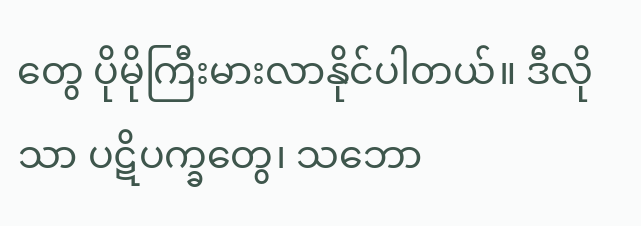တွေ ပိုမိုကြီးမားလာနိုင်ပါတယ်။ ဒီလိုသာ ပဋိပက္ခတွေ၊ သဘော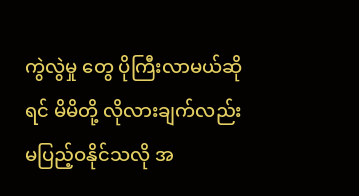ကွဲလွဲမှု တွေ ပိုကြီးလာမယ်ဆိုရင် မိမိတို့ လိုလားချက်လည်း မပြည့်ဝနိုင်သလို အ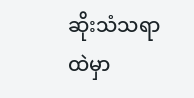ဆိုးသံသရာထဲမှာ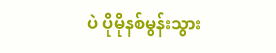ပဲ ပိုမိုနစ်မွန်းသွား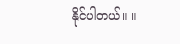နိုင်ပါတယ်။ ။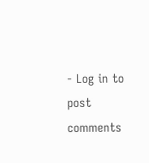- Log in to post comments